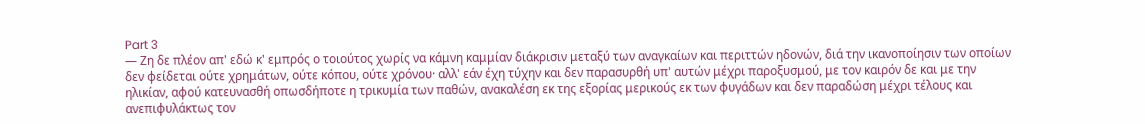Part 3
— Ζη δε πλέον απ' εδώ κ' εμπρός ο τοιούτος χωρίς να κάμνη καμμίαν διάκρισιν μεταξύ των αναγκαίων και περιττών ηδονών, διά την ικανοποίησιν των οποίων δεν φείδεται ούτε χρημάτων, ούτε κόπου, ούτε χρόνου· αλλ' εάν έχη τύχην και δεν παρασυρθή υπ' αυτών μέχρι παροξυσμού, με τον καιρόν δε και με την ηλικίαν, αφού κατευνασθή οπωσδήποτε η τρικυμία των παθών, ανακαλέση εκ της εξορίας μερικούς εκ των φυγάδων και δεν παραδώση μέχρι τέλους και ανεπιφυλάκτως τον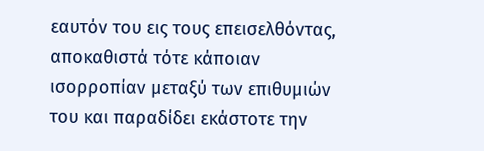εαυτόν του εις τους επεισελθόντας, αποκαθιστά τότε κάποιαν ισορροπίαν μεταξύ των επιθυμιών του και παραδίδει εκάστοτε την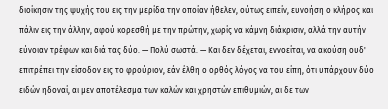διοίκησιν της ψυχής του εις την μερίδα την οποίαν ήθελεν, ούτως ειπείν, ευνοήση ο κλήρος και πάλιν εις την άλλην, αφού κορεσθή με την πρώτην, χωρίς να κάμνη διάκρισιν, αλλά την αυτήν εύνοιαν τρέφων και διά τας δύο. — Πολύ σωστά. — Και δεν δέχεται, εννοείται, να ακούση ουδ' επιτρέπει την είσοδον εις το φρούριον, εάν έλθη ο ορθός λόγος να του είπη, ότι υπάρχουν δύο ειδών ηδοναί, αι μεν αποτέλεσμα των καλών και χρηστών επιθυμιών, αι δε των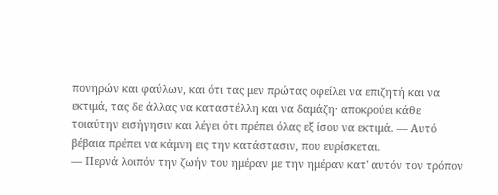πονηρών και φαύλων, και ότι τας μεν πρώτας οφείλει να επιζητή και να εκτιμά, τας δε άλλας να καταστέλλη και να δαμάζη· αποκρούει κάθε τοιαύτην εισήγησιν και λέγει ότι πρέπει όλας εξ ίσου να εκτιμά. — Αυτό βέβαια πρέπει να κάμνη εις την κατάστασιν, που ευρίσκεται.
— Περνά λοιπόν την ζωήν του ημέραν με την ημέραν κατ' αυτόν τον τρόπον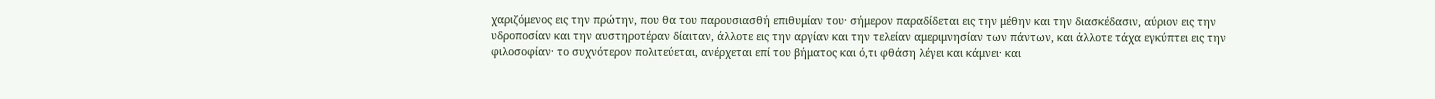χαριζόμενος εις την πρώτην, που θα του παρουσιασθή επιθυμίαν του· σήμερον παραδίδεται εις την μέθην και την διασκέδασιν, αύριον εις την υδροποσίαν και την αυστηροτέραν δίαιταν, άλλοτε εις την αργίαν και την τελείαν αμεριμνησίαν των πάντων, και άλλοτε τάχα εγκύπτει εις την φιλοσοφίαν· το συχνότερον πολιτεύεται, ανέρχεται επί του βήματος και ό,τι φθάση λέγει και κάμνει· και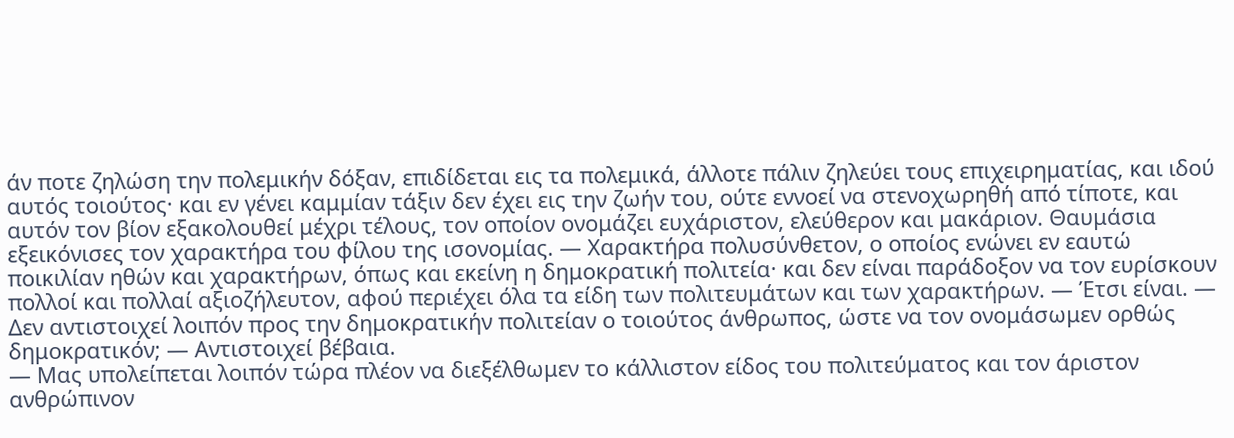άν ποτε ζηλώση την πολεμικήν δόξαν, επιδίδεται εις τα πολεμικά, άλλοτε πάλιν ζηλεύει τους επιχειρηματίας, και ιδού αυτός τοιούτος· και εν γένει καμμίαν τάξιν δεν έχει εις την ζωήν του, ούτε εννοεί να στενοχωρηθή από τίποτε, και αυτόν τον βίον εξακολουθεί μέχρι τέλους, τον οποίον ονομάζει ευχάριστον, ελεύθερον και μακάριον. Θαυμάσια εξεικόνισες τον χαρακτήρα του φίλου της ισονομίας. — Χαρακτήρα πολυσύνθετον, ο οποίος ενώνει εν εαυτώ ποικιλίαν ηθών και χαρακτήρων, όπως και εκείνη η δημοκρατική πολιτεία· και δεν είναι παράδοξον να τον ευρίσκουν πολλοί και πολλαί αξιοζήλευτον, αφού περιέχει όλα τα είδη των πολιτευμάτων και των χαρακτήρων. — Έτσι είναι. — Δεν αντιστοιχεί λοιπόν προς την δημοκρατικήν πολιτείαν ο τοιούτος άνθρωπος, ώστε να τον ονομάσωμεν ορθώς δημοκρατικόν; — Αντιστοιχεί βέβαια.
— Μας υπολείπεται λοιπόν τώρα πλέον να διεξέλθωμεν το κάλλιστον είδος του πολιτεύματος και τον άριστον ανθρώπινον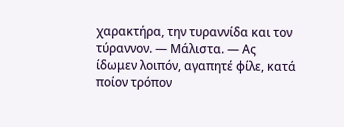χαρακτήρα, την τυραννίδα και τον τύραννον. — Μάλιστα. — Ας ίδωμεν λοιπόν, αγαπητέ φίλε, κατά ποίον τρόπον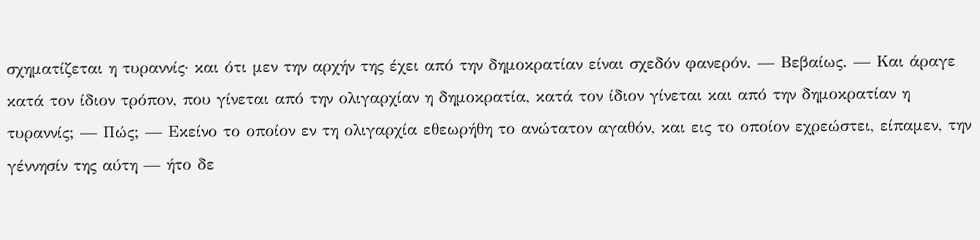σχηματίζεται η τυραννίς· και ότι μεν την αρχήν της έχει από την δημοκρατίαν είναι σχεδόν φανερόν. — Βεβαίως. — Και άραγε κατά τον ίδιον τρόπον, που γίνεται από την ολιγαρχίαν η δημοκρατία, κατά τον ίδιον γίνεται και από την δημοκρατίαν η τυραννίς; — Πώς; — Εκείνο το οποίον εν τη ολιγαρχία εθεωρήθη το ανώτατον αγαθόν, και εις το οποίον εχρεώστει, είπαμεν, την γέννησίν της αύτη — ήτο δε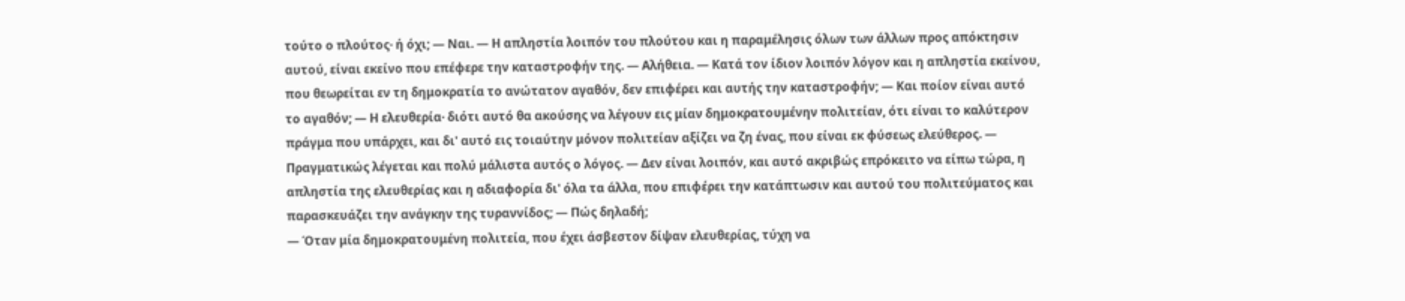τούτο ο πλούτος· ή όχι; — Ναι. — Η απληστία λοιπόν του πλούτου και η παραμέλησις όλων των άλλων προς απόκτησιν αυτού, είναι εκείνο που επέφερε την καταστροφήν της. — Αλήθεια. — Κατά τον ίδιον λοιπόν λόγον και η απληστία εκείνου, που θεωρείται εν τη δημοκρατία το ανώτατον αγαθόν, δεν επιφέρει και αυτής την καταστροφήν; — Και ποίον είναι αυτό το αγαθόν; — Η ελευθερία· διότι αυτό θα ακούσης να λέγουν εις μίαν δημοκρατουμένην πολιτείαν, ότι είναι το καλύτερον πράγμα που υπάρχει, και δι' αυτό εις τοιαύτην μόνον πολιτείαν αξίζει να ζη ένας, που είναι εκ φύσεως ελεύθερος. — Πραγματικώς λέγεται και πολύ μάλιστα αυτός ο λόγος. — Δεν είναι λοιπόν, και αυτό ακριβώς επρόκειτο να είπω τώρα, η απληστία της ελευθερίας και η αδιαφορία δι' όλα τα άλλα, που επιφέρει την κατάπτωσιν και αυτού του πολιτεύματος και παρασκευάζει την ανάγκην της τυραννίδος; — Πώς δηλαδή;
— Όταν μία δημοκρατουμένη πολιτεία, που έχει άσβεστον δίψαν ελευθερίας, τύχη να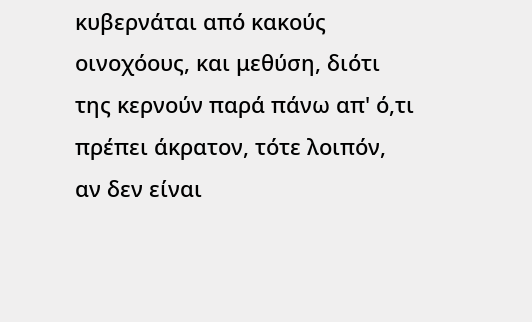κυβερνάται από κακούς οινοχόους, και μεθύση, διότι της κερνούν παρά πάνω απ' ό,τι πρέπει άκρατον, τότε λοιπόν, αν δεν είναι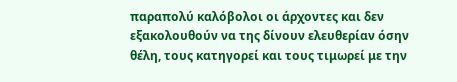παραπολύ καλόβολοι οι άρχοντες και δεν εξακολουθούν να της δίνουν ελευθερίαν όσην θέλη, τους κατηγορεί και τους τιμωρεί με την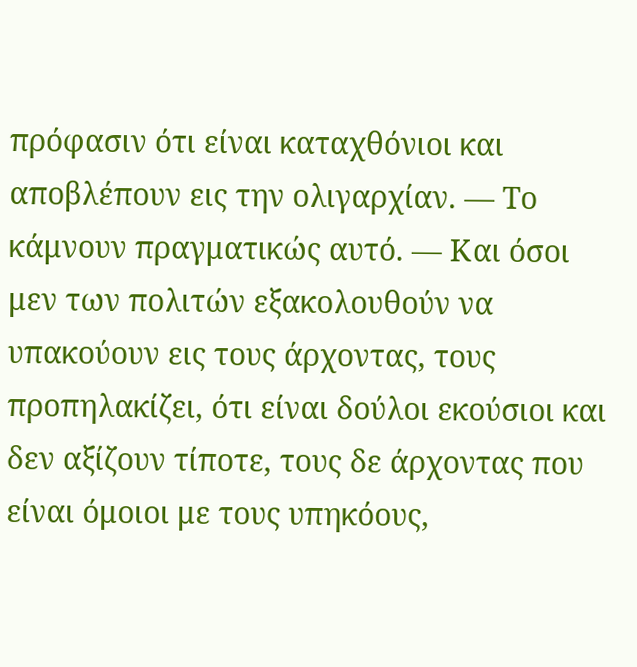πρόφασιν ότι είναι καταχθόνιοι και αποβλέπουν εις την ολιγαρχίαν. — Το κάμνουν πραγματικώς αυτό. — Και όσοι μεν των πολιτών εξακολουθούν να υπακούουν εις τους άρχοντας, τους προπηλακίζει, ότι είναι δούλοι εκούσιοι και δεν αξίζουν τίποτε, τους δε άρχοντας που είναι όμοιοι με τους υπηκόους,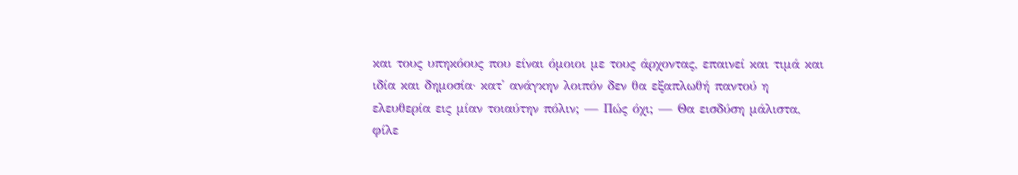και τους υπηκόους που είναι όμοιοι με τους άρχοντας, επαινεί και τιμά και ιδία και δημοσία· κατ' ανάγκην λοιπόν δεν θα εξαπλωθή παντού η ελευθερία εις μίαν τοιαύτην πόλιν; — Πώς όχι; — Θα εισδύση μάλιστα, φίλε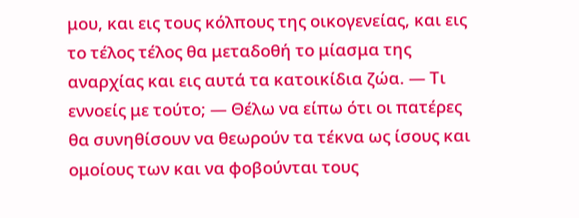μου, και εις τους κόλπους της οικογενείας, και εις το τέλος τέλος θα μεταδοθή το μίασμα της αναρχίας και εις αυτά τα κατοικίδια ζώα. — Τι εννοείς με τούτο; — Θέλω να είπω ότι οι πατέρες θα συνηθίσουν να θεωρούν τα τέκνα ως ίσους και ομοίους των και να φοβούνται τους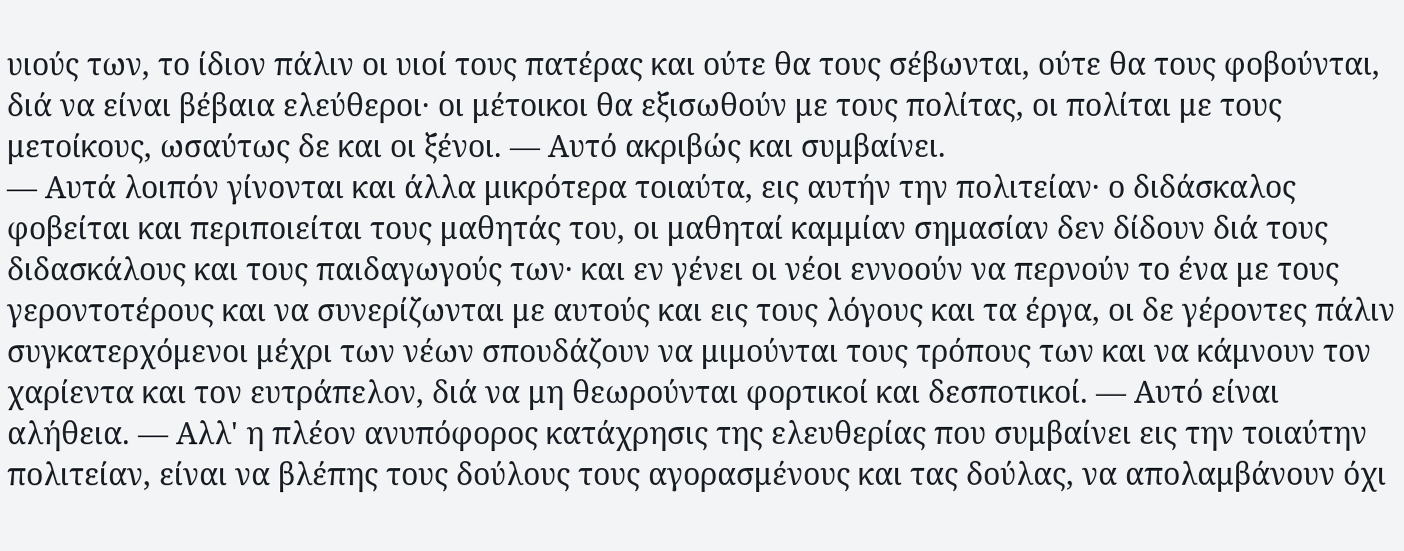υιούς των, το ίδιον πάλιν οι υιοί τους πατέρας και ούτε θα τους σέβωνται, ούτε θα τους φοβούνται, διά να είναι βέβαια ελεύθεροι· οι μέτοικοι θα εξισωθούν με τους πολίτας, οι πολίται με τους μετοίκους, ωσαύτως δε και οι ξένοι. — Αυτό ακριβώς και συμβαίνει.
— Αυτά λοιπόν γίνονται και άλλα μικρότερα τοιαύτα, εις αυτήν την πολιτείαν· ο διδάσκαλος φοβείται και περιποιείται τους μαθητάς του, οι μαθηταί καμμίαν σημασίαν δεν δίδουν διά τους διδασκάλους και τους παιδαγωγούς των· και εν γένει οι νέοι εννοούν να περνούν το ένα με τους γεροντοτέρους και να συνερίζωνται με αυτούς και εις τους λόγους και τα έργα, οι δε γέροντες πάλιν συγκατερχόμενοι μέχρι των νέων σπουδάζουν να μιμούνται τους τρόπους των και να κάμνουν τον χαρίεντα και τον ευτράπελον, διά να μη θεωρούνται φορτικοί και δεσποτικοί. — Αυτό είναι αλήθεια. — Αλλ' η πλέον ανυπόφορος κατάχρησις της ελευθερίας που συμβαίνει εις την τοιαύτην πολιτείαν, είναι να βλέπης τους δούλους τους αγορασμένους και τας δούλας, να απολαμβάνουν όχι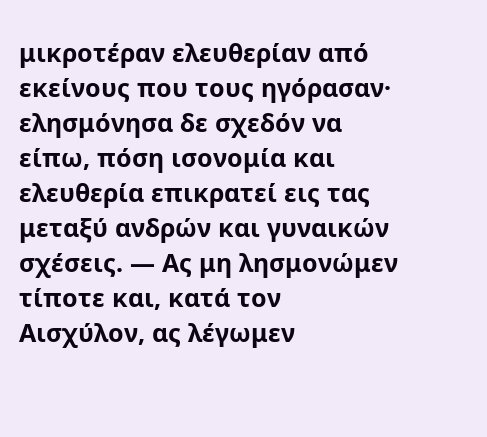μικροτέραν ελευθερίαν από εκείνους που τους ηγόρασαν· ελησμόνησα δε σχεδόν να είπω, πόση ισονομία και ελευθερία επικρατεί εις τας μεταξύ ανδρών και γυναικών σχέσεις. — Ας μη λησμονώμεν τίποτε και, κατά τον Αισχύλον, ας λέγωμεν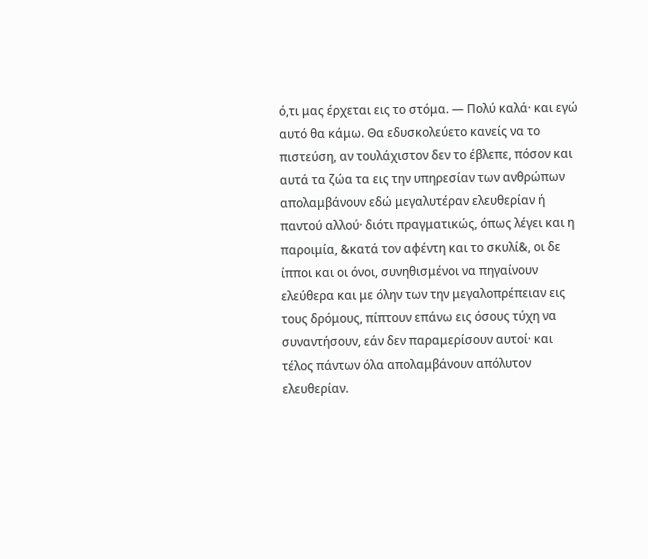ό,τι μας έρχεται εις το στόμα. — Πολύ καλά· και εγώ αυτό θα κάμω. Θα εδυσκολεύετο κανείς να το πιστεύση, αν τουλάχιστον δεν το έβλεπε, πόσον και αυτά τα ζώα τα εις την υπηρεσίαν των ανθρώπων απολαμβάνουν εδώ μεγαλυτέραν ελευθερίαν ή παντού αλλού· διότι πραγματικώς, όπως λέγει και η παροιμία, &κατά τον αφέντη και το σκυλί&, οι δε ίπποι και οι όνοι, συνηθισμένοι να πηγαίνουν ελεύθερα και με όλην των την μεγαλοπρέπειαν εις τους δρόμους, πίπτουν επάνω εις όσους τύχη να συναντήσουν, εάν δεν παραμερίσουν αυτοί· και τέλος πάντων όλα απολαμβάνουν απόλυτον ελευθερίαν.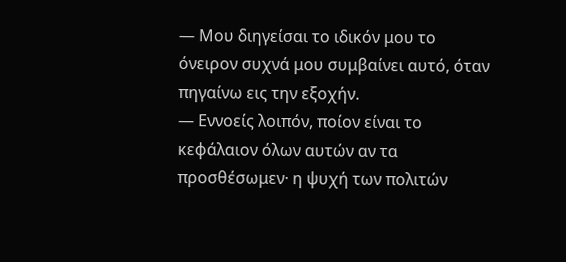— Μου διηγείσαι το ιδικόν μου το όνειρον συχνά μου συμβαίνει αυτό, όταν πηγαίνω εις την εξοχήν.
— Εννοείς λοιπόν, ποίον είναι το κεφάλαιον όλων αυτών αν τα προσθέσωμεν· η ψυχή των πολιτών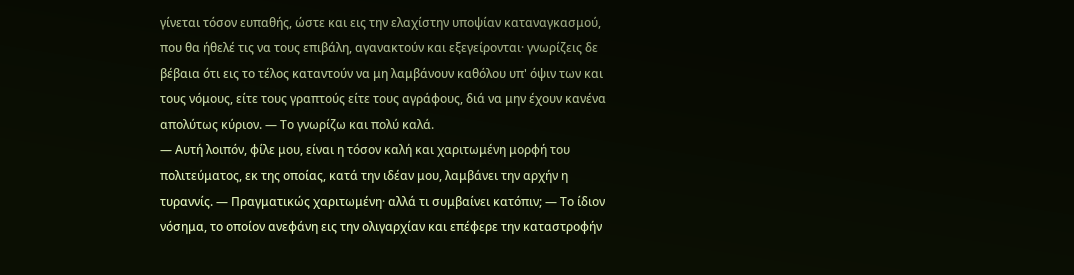γίνεται τόσον ευπαθής, ώστε και εις την ελαχίστην υποψίαν καταναγκασμού, που θα ήθελέ τις να τους επιβάλη, αγανακτούν και εξεγείρονται· γνωρίζεις δε βέβαια ότι εις το τέλος καταντούν να μη λαμβάνουν καθόλου υπ' όψιν των και τους νόμους, είτε τους γραπτούς είτε τους αγράφους, διά να μην έχουν κανένα απολύτως κύριον. — Το γνωρίζω και πολύ καλά.
— Αυτή λοιπόν, φίλε μου, είναι η τόσον καλή και χαριτωμένη μορφή του πολιτεύματος, εκ της οποίας, κατά την ιδέαν μου, λαμβάνει την αρχήν η τυραννίς. — Πραγματικώς χαριτωμένη· αλλά τι συμβαίνει κατόπιν; — Το ίδιον νόσημα, το οποίον ανεφάνη εις την ολιγαρχίαν και επέφερε την καταστροφήν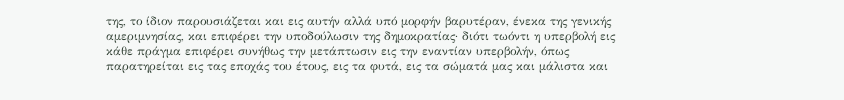της, το ίδιον παρουσιάζεται και εις αυτήν αλλά υπό μορφήν βαρυτέραν, ένεκα της γενικής αμεριμνησίας, και επιφέρει την υποδούλωσιν της δημοκρατίας· διότι τωόντι η υπερβολή εις κάθε πράγμα επιφέρει συνήθως την μετάπτωσιν εις την εναντίαν υπερβολήν, όπως παρατηρείται εις τας εποχάς του έτους, εις τα φυτά, εις τα σώματά μας και μάλιστα και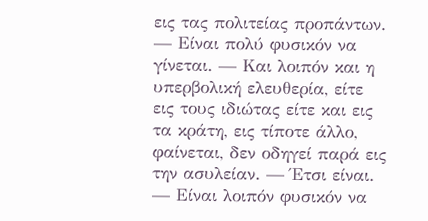εις τας πολιτείας προπάντων. — Είναι πολύ φυσικόν να γίνεται. — Και λοιπόν και η υπερβολική ελευθερία, είτε εις τους ιδιώτας είτε και εις τα κράτη, εις τίποτε άλλο, φαίνεται, δεν οδηγεί παρά εις την ασυλείαν. — Έτσι είναι. — Είναι λοιπόν φυσικόν να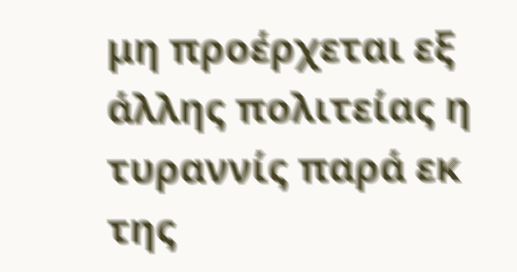μη προέρχεται εξ άλλης πολιτείας η τυραννίς παρά εκ της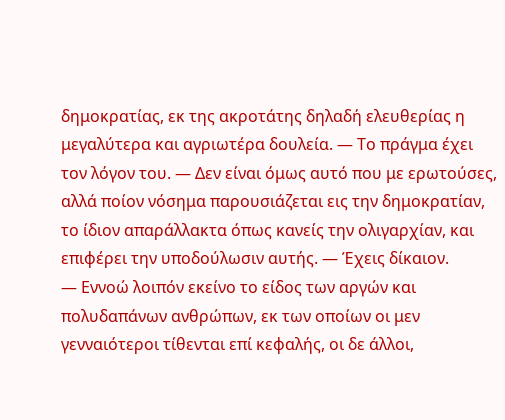δημοκρατίας, εκ της ακροτάτης δηλαδή ελευθερίας η μεγαλύτερα και αγριωτέρα δουλεία. — Το πράγμα έχει τον λόγον του. — Δεν είναι όμως αυτό που με ερωτούσες, αλλά ποίον νόσημα παρουσιάζεται εις την δημοκρατίαν, το ίδιον απαράλλακτα όπως κανείς την ολιγαρχίαν, και επιφέρει την υποδούλωσιν αυτής. — Έχεις δίκαιον.
— Εννοώ λοιπόν εκείνο το είδος των αργών και πολυδαπάνων ανθρώπων, εκ των οποίων οι μεν γενναιότεροι τίθενται επί κεφαλής, οι δε άλλοι,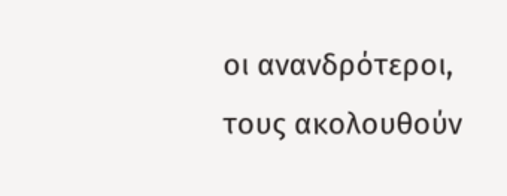οι ανανδρότεροι, τους ακολουθούν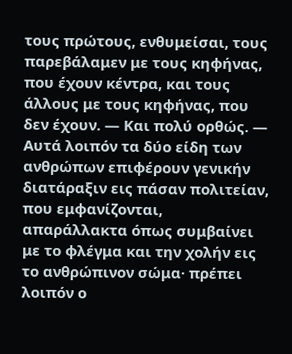τους πρώτους, ενθυμείσαι, τους παρεβάλαμεν με τους κηφήνας, που έχουν κέντρα, και τους άλλους με τους κηφήνας, που δεν έχουν. — Και πολύ ορθώς. — Αυτά λοιπόν τα δύο είδη των ανθρώπων επιφέρουν γενικήν διατάραξιν εις πάσαν πολιτείαν, που εμφανίζονται, απαράλλακτα όπως συμβαίνει με το φλέγμα και την χολήν εις το ανθρώπινον σώμα· πρέπει λοιπόν ο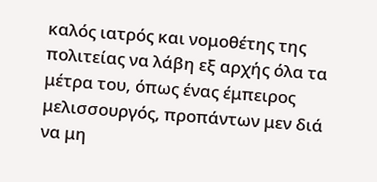καλός ιατρός και νομοθέτης της πολιτείας να λάβη εξ αρχής όλα τα μέτρα του, όπως ένας έμπειρος μελισσουργός, προπάντων μεν διά να μη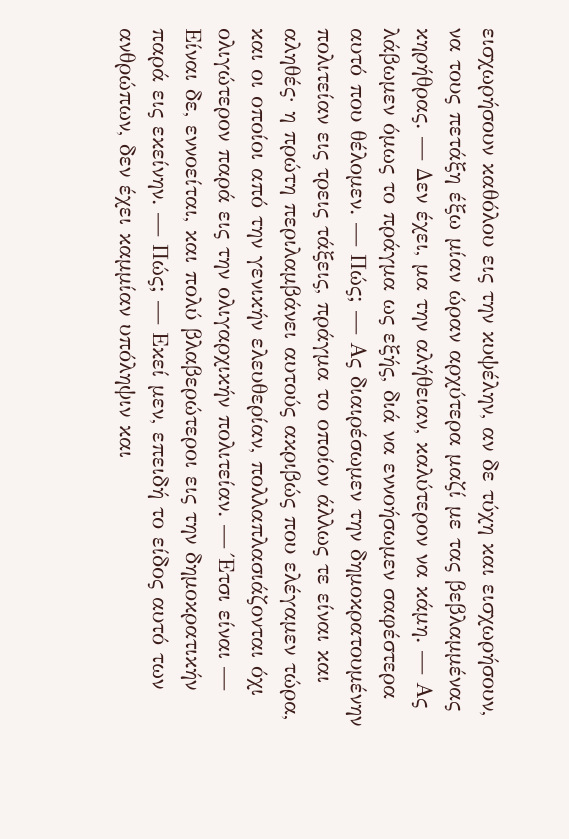εισχωρήσουν καθόλου εις την κυψέλην, αν δε τύχη και εισχωρήσουν, να τους πετάξη έξω μίαν ώραν αρχύτερα μαζί με τας βεβλαμμένας κηρήθρας. — Δεν έχει, μα την αλήθειαν, καλύτερον να κάμη. — Ας λάβωμεν όμως το πράγμα ως εξής, διά να εννοήσωμεν σαφέστερα αυτό που θέλομεν. — Πώς; — Ας διαιρέσωμεν την δημοκρατουμένην πολιτείαν εις τρεις τάξεις, πράγμα το οποίον άλλως τε είναι και αληθές· η πρώτη περιλαμβάνει αυτούς ακριβώς που ελέγαμεν τώρα, και οι οποίοι από την γενικήν ελευθερίαν, πολλαπλασιάζονται όχι ολιγώτερον παρά εις την ολιγαρχικήν πολιτείαν. — Έτσι είναι — Είναι δε, εννοείται, και πολύ βλαβερώτεροι εις την δημοκρατικήν παρά εις εκείνην. — Πώς; — Εκεί μεν, επειδή το είδος αυτό των ανθρώπων, δεν έχει καμμίαν υπόληψιν και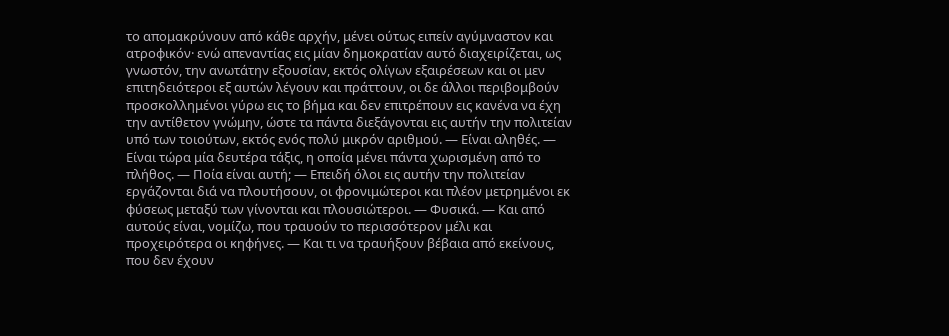το απομακρύνουν από κάθε αρχήν, μένει ούτως ειπείν αγύμναστον και ατροφικόν· ενώ απεναντίας εις μίαν δημοκρατίαν αυτό διαχειρίζεται, ως γνωστόν, την ανωτάτην εξουσίαν, εκτός ολίγων εξαιρέσεων και οι μεν επιτηδειότεροι εξ αυτών λέγουν και πράττουν, οι δε άλλοι περιβομβούν προσκολλημένοι γύρω εις το βήμα και δεν επιτρέπουν εις κανένα να έχη την αντίθετον γνώμην, ώστε τα πάντα διεξάγονται εις αυτήν την πολιτείαν υπό των τοιούτων, εκτός ενός πολύ μικρόν αριθμού. — Είναι αληθές. — Είναι τώρα μία δευτέρα τάξις, η οποία μένει πάντα χωρισμένη από το πλήθος. — Ποία είναι αυτή; — Επειδή όλοι εις αυτήν την πολιτείαν εργάζονται διά να πλουτήσουν, οι φρονιμώτεροι και πλέον μετρημένοι εκ φύσεως μεταξύ των γίνονται και πλουσιώτεροι. — Φυσικά. — Και από αυτούς είναι, νομίζω, που τραυούν το περισσότερον μέλι και προχειρότερα οι κηφήνες. — Και τι να τραυήξουν βέβαια από εκείνους, που δεν έχουν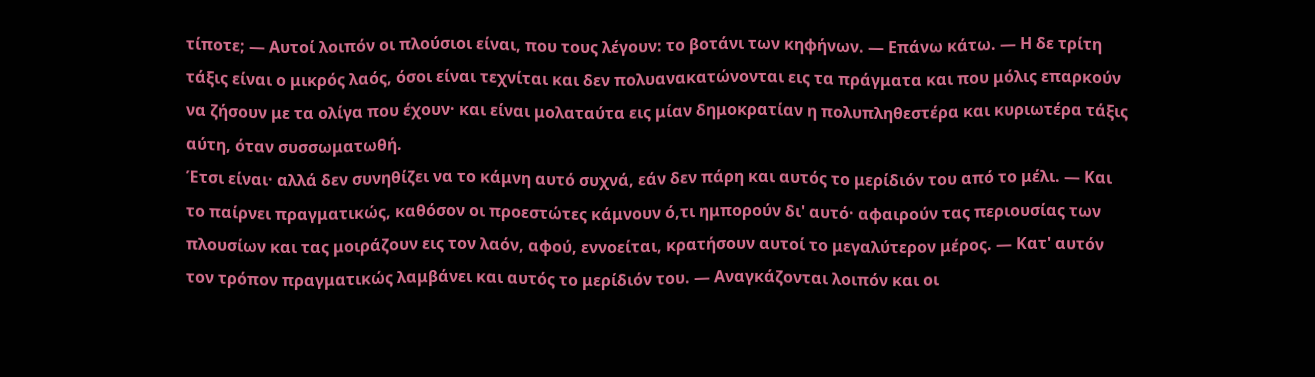τίποτε; — Αυτοί λοιπόν οι πλούσιοι είναι, που τους λέγουν: το βοτάνι των κηφήνων. — Επάνω κάτω. — Η δε τρίτη τάξις είναι ο μικρός λαός, όσοι είναι τεχνίται και δεν πολυανακατώνονται εις τα πράγματα και που μόλις επαρκούν να ζήσουν με τα ολίγα που έχουν· και είναι μολαταύτα εις μίαν δημοκρατίαν η πολυπληθεστέρα και κυριωτέρα τάξις αύτη, όταν συσσωματωθή.
Έτσι είναι· αλλά δεν συνηθίζει να το κάμνη αυτό συχνά, εάν δεν πάρη και αυτός το μερίδιόν του από το μέλι. — Και το παίρνει πραγματικώς, καθόσον οι προεστώτες κάμνουν ό,τι ημπορούν δι' αυτό· αφαιρούν τας περιουσίας των πλουσίων και τας μοιράζουν εις τον λαόν, αφού, εννοείται, κρατήσουν αυτοί το μεγαλύτερον μέρος. — Κατ' αυτόν τον τρόπον πραγματικώς λαμβάνει και αυτός το μερίδιόν του. — Αναγκάζονται λοιπόν και οι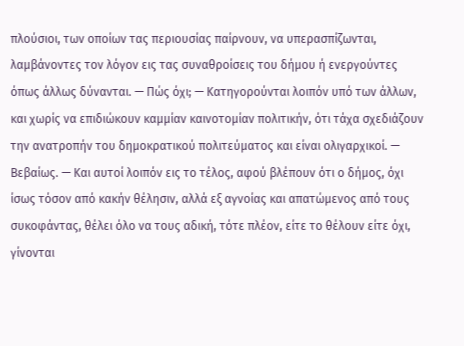πλούσιοι, των οποίων τας περιουσίας παίρνουν, να υπερασπίζωνται, λαμβάνοντες τον λόγον εις τας συναθροίσεις του δήμου ή ενεργούντες όπως άλλως δύνανται. — Πώς όχι; — Κατηγορούνται λοιπόν υπό των άλλων, και χωρίς να επιδιώκουν καμμίαν καινοτομίαν πολιτικήν, ότι τάχα σχεδιάζουν την ανατροπήν του δημοκρατικού πολιτεύματος και είναι ολιγαρχικοί. — Βεβαίως. — Και αυτοί λοιπόν εις το τέλος, αφού βλέπουν ότι ο δήμος, όχι ίσως τόσον από κακήν θέλησιν, αλλά εξ αγνοίας και απατώμενος από τους συκοφάντας, θέλει όλο να τους αδική, τότε πλέον, είτε το θέλουν είτε όχι, γίνονται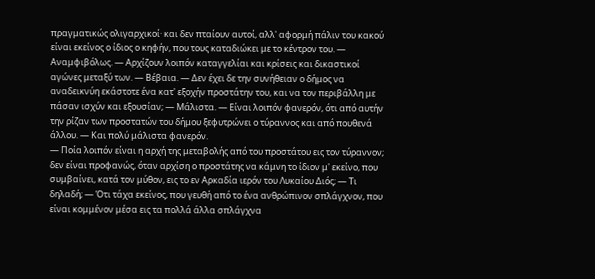πραγματικώς ολιγαρχικοί· και δεν πταίουν αυτοί, αλλ' αφορμή πάλιν του κακού είναι εκείνος ο ίδιος ο κηφήν, που τους καταδιώκει με το κέντρον του. — Αναμφιβόλως. — Αρχίζουν λοιπόν καταγγελίαι και κρίσεις και δικαστικοί αγώνες μεταξύ των. — Βέβαια. — Δεν έχει δε την συνήθειαν ο δήμος να αναδεικνύη εκάστοτε ένα κατ' εξοχήν προστάτην του, και να τον περιβάλλη με πάσαν ισχύν και εξουσίαν; — Μάλιστα. — Είναι λοιπόν φανερόν, ότι από αυτήν την ρίζαν των προστατών του δήμου ξεφυτρώνει ο τύραννος και από πουθενά άλλου. — Και πολύ μάλιστα φανερόν.
— Ποία λοιπόν είναι η αρχή της μεταβολής από του προστάτου εις τον τύραννον; δεν είναι προφανώς, όταν αρχίση ο προστάτης να κάμνη το ίδιον μ' εκείνο, που συμβαίνει, κατά τον μύθον, εις το εν Αρκαδία ιερόν του Λυκαίου Διός; — Τι δηλαδή; — Ότι τάχα εκείνος, που γευθή από το ένα ανθρώπινον σπλάγχνον, που είναι κομμένον μέσα εις τα πολλά άλλα σπλάγχνα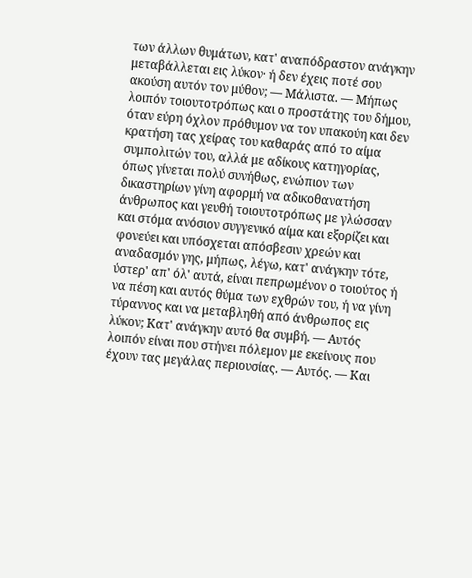των άλλων θυμάτων, κατ' αναπόδραστον ανάγκην μεταβάλλεται εις λύκον· ή δεν έχεις ποτέ σου ακούση αυτόν τον μύθον; — Μάλιστα. — Μήπως λοιπόν τοιουτοτρόπως και ο προστάτης του δήμου, όταν εύρη όχλον πρόθυμον να τον υπακούη και δεν κρατήση τας χείρας του καθαράς από το αίμα συμπολιτών του, αλλά με αδίκους κατηγορίας, όπως γίνεται πολύ συνήθως, ενώπιον των δικαστηρίων γίνη αφορμή να αδικοθανατήση άνθρωπος και γευθή τοιουτοτρόπως με γλώσσαν και στόμα ανόσιον συγγενικό αίμα και εξορίζει και φονεύει και υπόσχεται απόσβεσιν χρεών και αναδασμόν γης, μήπως, λέγω, κατ' ανάγκην τότε, ύστερ' απ' όλ' αυτά, είναι πεπρωμένον ο τοιούτος ή να πέση και αυτός θύμα των εχθρών του, ή να γίνη τύραννος και να μεταβληθή από άνθρωπος εις λύκον; Κατ' ανάγκην αυτό θα συμβή. — Αυτός λοιπόν είναι που στήνει πόλεμον με εκείνους που έχουν τας μεγάλας περιουσίας. — Αυτός. — Και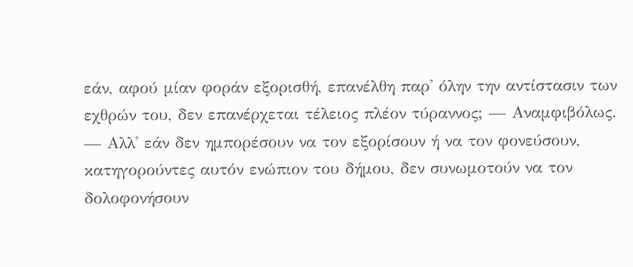εάν, αφού μίαν φοράν εξορισθή, επανέλθη παρ' όλην την αντίστασιν των εχθρών του, δεν επανέρχεται τέλειος πλέον τύραννος; — Αναμφιβόλως. — Αλλ' εάν δεν ημπορέσουν να τον εξορίσουν ή να τον φονεύσουν, κατηγορούντες αυτόν ενώπιον του δήμου, δεν συνωμοτούν να τον δολοφονήσουν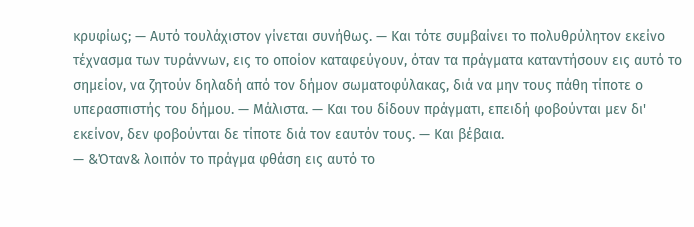κρυφίως; — Αυτό τουλάχιστον γίνεται συνήθως. — Και τότε συμβαίνει το πολυθρύλητον εκείνο τέχνασμα των τυράννων, εις το οποίον καταφεύγουν, όταν τα πράγματα καταντήσουν εις αυτό το σημείον, να ζητούν δηλαδή από τον δήμον σωματοφύλακας, διά να μην τους πάθη τίποτε ο υπερασπιστής του δήμου. — Μάλιστα. — Και του δίδουν πράγματι, επειδή φοβούνται μεν δι' εκείνον, δεν φοβούνται δε τίποτε διά τον εαυτόν τους. — Και βέβαια.
— &Όταν& λοιπόν το πράγμα φθάση εις αυτό το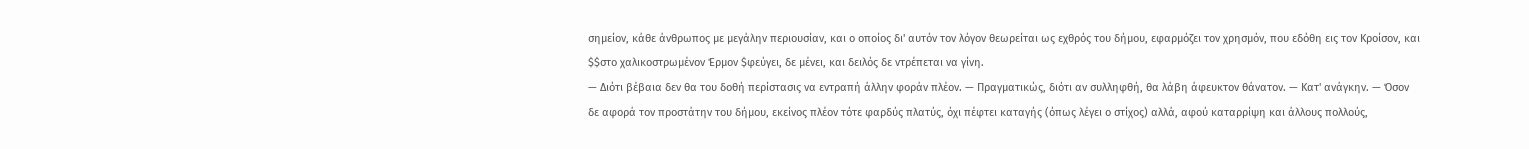σημείον, κάθε άνθρωπος με μεγάλην περιουσίαν, και ο οποίος δι' αυτόν τον λόγον θεωρείται ως εχθρός του δήμου, εφαρμόζει τον χρησμόν, που εδόθη εις τον Κροίσον, και
$$στο χαλικοστρωμένον Έρμον $φεύγει, δε μένει, και δειλός δε ντρέπεται να γίνη.
— Διότι βέβαια δεν θα του δοθή περίστασις να εντραπή άλλην φοράν πλέον. — Πραγματικώς, διότι αν συλληφθή, θα λάβη άφευκτον θάνατον. — Κατ' ανάγκην. — Όσον δε αφορά τον προστάτην του δήμου, εκείνος πλέον τότε φαρδύς πλατύς, όχι πέφτει καταγής (όπως λέγει ο στίχος) αλλά, αφού καταρρίψη και άλλους πολλούς,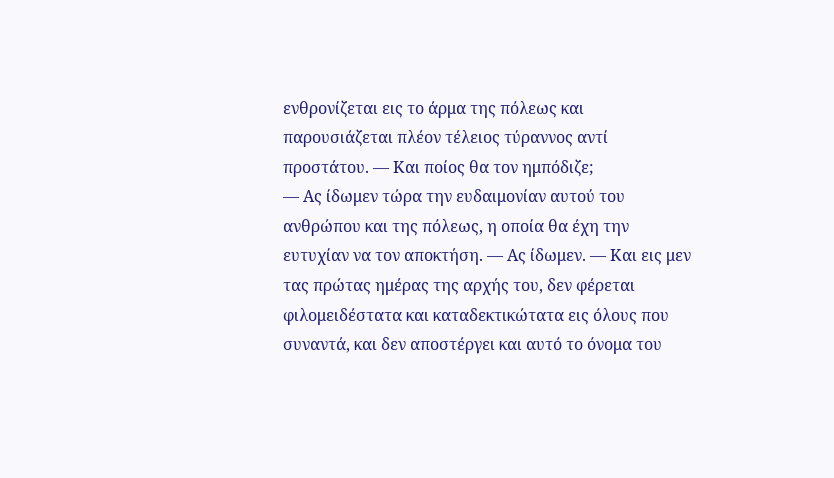ενθρονίζεται εις το άρμα της πόλεως και παρουσιάζεται πλέον τέλειος τύραννος αντί προστάτου. — Και ποίος θα τον ημπόδιζε;
— Ας ίδωμεν τώρα την ευδαιμονίαν αυτού του ανθρώπου και της πόλεως, η οποία θα έχη την ευτυχίαν να τον αποκτήση. — Ας ίδωμεν. — Και εις μεν τας πρώτας ημέρας της αρχής του, δεν φέρεται φιλομειδέστατα και καταδεκτικώτατα εις όλους που συναντά, και δεν αποστέργει και αυτό το όνομα του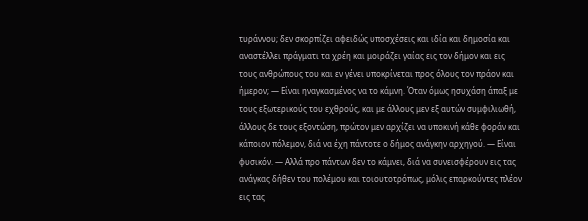τυράννου; δεν σκορπίζει αφειδώς υποσχέσεις και ιδία και δημοσία και αναστέλλει πράγματι τα χρέη και μοιράζει γαίας εις τον δήμον και εις τους ανθρώπους του και εν γένει υποκρίνεται προς όλους τον πράον και ήμερον; — Είναι ηναγκασμένος να το κάμνη. Όταν όμως ησυχάση άπαξ με τους εξωτερικούς του εχθρούς, και με άλλους μεν εξ αυτών συμφιλιωθή, άλλους δε τους εξοντώση, πρώτον μεν αρχίζει να υποκινή κάθε φοράν και κάποιον πόλεμον, διά να έχη πάντοτε ο δήμος ανάγκην αρχηγού. — Είναι φυσικόν. — Αλλά προ πάντων δεν το κάμνει, διά να συνεισφέρουν εις τας ανάγκας δήθεν του πολέμου και τοιουτοτρόπως, μόλις επαρκούντες πλέον εις τας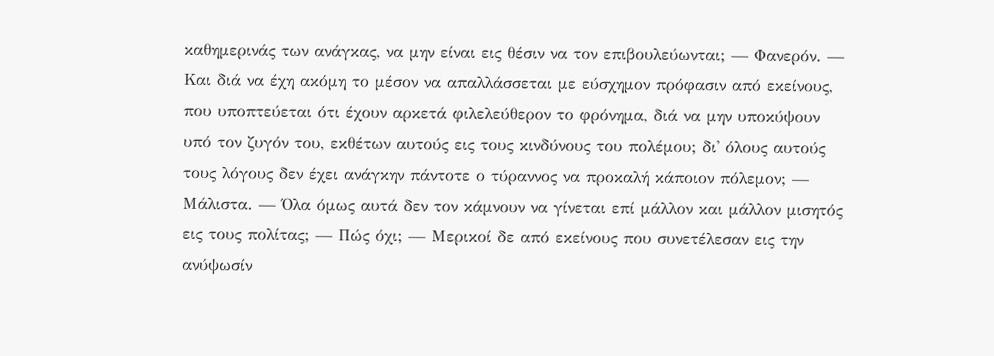καθημερινάς των ανάγκας, να μην είναι εις θέσιν να τον επιβουλεύωνται; — Φανερόν. — Και διά να έχη ακόμη το μέσον να απαλλάσσεται με εύσχημον πρόφασιν από εκείνους, που υποπτεύεται ότι έχουν αρκετά φιλελεύθερον το φρόνημα, διά να μην υποκύψουν υπό τον ζυγόν του, εκθέτων αυτούς εις τους κινδύνους του πολέμου; δι' όλους αυτούς τους λόγους δεν έχει ανάγκην πάντοτε ο τύραννος να προκαλή κάποιον πόλεμον; — Μάλιστα. — Όλα όμως αυτά δεν τον κάμνουν να γίνεται επί μάλλον και μάλλον μισητός εις τους πολίτας; — Πώς όχι; — Μερικοί δε από εκείνους που συνετέλεσαν εις την ανύψωσίν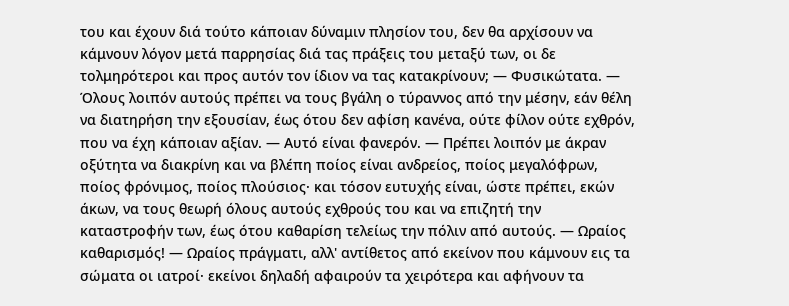του και έχουν διά τούτο κάποιαν δύναμιν πλησίον του, δεν θα αρχίσουν να κάμνουν λόγον μετά παρρησίας διά τας πράξεις του μεταξύ των, οι δε τολμηρότεροι και προς αυτόν τον ίδιον να τας κατακρίνουν; — Φυσικώτατα. — Όλους λοιπόν αυτούς πρέπει να τους βγάλη ο τύραννος από την μέσην, εάν θέλη να διατηρήση την εξουσίαν, έως ότου δεν αφίση κανένα, ούτε φίλον ούτε εχθρόν, που να έχη κάποιαν αξίαν. — Αυτό είναι φανερόν. — Πρέπει λοιπόν με άκραν οξύτητα να διακρίνη και να βλέπη ποίος είναι ανδρείος, ποίος μεγαλόφρων, ποίος φρόνιμος, ποίος πλούσιος· και τόσον ευτυχής είναι, ώστε πρέπει, εκών άκων, να τους θεωρή όλους αυτούς εχθρούς του και να επιζητή την καταστροφήν των, έως ότου καθαρίση τελείως την πόλιν από αυτούς. — Ωραίος καθαρισμός! — Ωραίος πράγματι, αλλ' αντίθετος από εκείνον που κάμνουν εις τα σώματα οι ιατροί· εκείνοι δηλαδή αφαιρούν τα χειρότερα και αφήνουν τα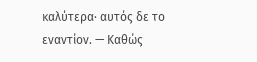καλύτερα· αυτός δε το εναντίον. — Καθώς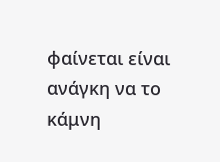φαίνεται είναι ανάγκη να το κάμνη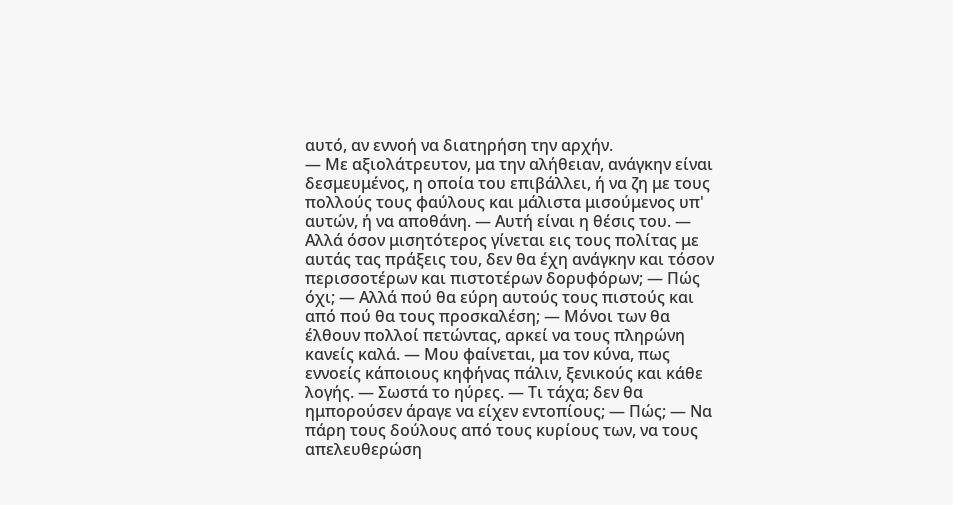αυτό, αν εννοή να διατηρήση την αρχήν.
— Με αξιολάτρευτον, μα την αλήθειαν, ανάγκην είναι δεσμευμένος, η οποία του επιβάλλει, ή να ζη με τους πολλούς τους φαύλους και μάλιστα μισούμενος υπ' αυτών, ή να αποθάνη. — Αυτή είναι η θέσις του. — Αλλά όσον μισητότερος γίνεται εις τους πολίτας με αυτάς τας πράξεις του, δεν θα έχη ανάγκην και τόσον περισσοτέρων και πιστοτέρων δορυφόρων; — Πώς όχι; — Αλλά πού θα εύρη αυτούς τους πιστούς και από πού θα τους προσκαλέση; — Μόνοι των θα έλθουν πολλοί πετώντας, αρκεί να τους πληρώνη κανείς καλά. — Μου φαίνεται, μα τον κύνα, πως εννοείς κάποιους κηφήνας πάλιν, ξενικούς και κάθε λογής. — Σωστά το ηύρες. — Τι τάχα; δεν θα ημπορούσεν άραγε να είχεν εντοπίους; — Πώς; — Να πάρη τους δούλους από τους κυρίους των, να τους απελευθερώση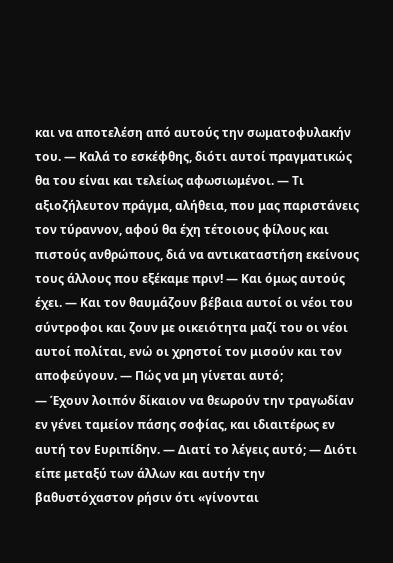και να αποτελέση από αυτούς την σωματοφυλακήν του. — Καλά το εσκέφθης, διότι αυτοί πραγματικώς θα του είναι και τελείως αφωσιωμένοι. — Τι αξιοζήλευτον πράγμα, αλήθεια, που μας παριστάνεις τον τύραννον, αφού θα έχη τέτοιους φίλους και πιστούς ανθρώπους, διά να αντικαταστήση εκείνους τους άλλους που εξέκαμε πριν! — Και όμως αυτούς έχει. — Και τον θαυμάζουν βέβαια αυτοί οι νέοι του σύντροφοι και ζουν με οικειότητα μαζί του οι νέοι αυτοί πολίται, ενώ οι χρηστοί τον μισούν και τον αποφεύγουν. — Πώς να μη γίνεται αυτό;
— Έχουν λοιπόν δίκαιον να θεωρούν την τραγωδίαν εν γένει ταμείον πάσης σοφίας, και ιδιαιτέρως εν αυτή τον Ευριπίδην. — Διατί το λέγεις αυτό; — Διότι είπε μεταξύ των άλλων και αυτήν την βαθυστόχαστον ρήσιν ότι «γίνονται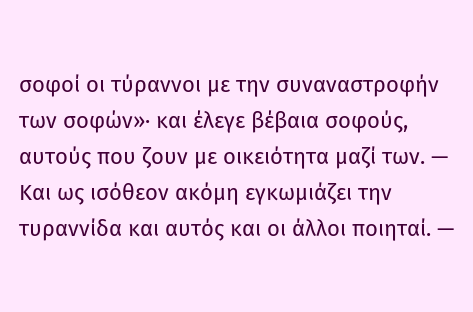σοφοί οι τύραννοι με την συναναστροφήν των σοφών»· και έλεγε βέβαια σοφούς, αυτούς που ζουν με οικειότητα μαζί των. — Και ως ισόθεον ακόμη εγκωμιάζει την τυραννίδα και αυτός και οι άλλοι ποιηταί. —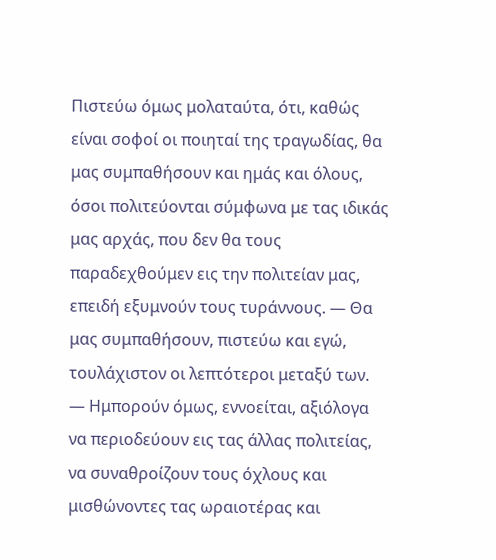Πιστεύω όμως μολαταύτα, ότι, καθώς είναι σοφοί οι ποιηταί της τραγωδίας, θα μας συμπαθήσουν και ημάς και όλους, όσοι πολιτεύονται σύμφωνα με τας ιδικάς μας αρχάς, που δεν θα τους παραδεχθούμεν εις την πολιτείαν μας, επειδή εξυμνούν τους τυράννους. — Θα μας συμπαθήσουν, πιστεύω και εγώ, τουλάχιστον οι λεπτότεροι μεταξύ των. — Ημπορούν όμως, εννοείται, αξιόλογα να περιοδεύουν εις τας άλλας πολιτείας, να συναθροίζουν τους όχλους και μισθώνοντες τας ωραιοτέρας και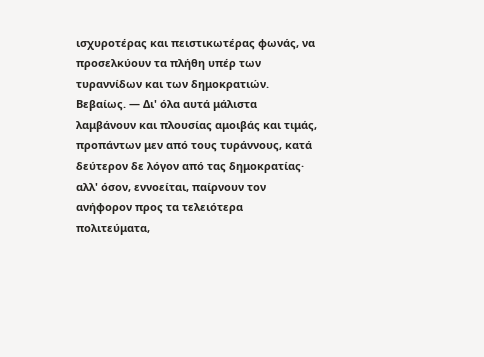ισχυροτέρας και πειστικωτέρας φωνάς, να προσελκύουν τα πλήθη υπέρ των τυραννίδων και των δημοκρατιών. Βεβαίως. — Δι' όλα αυτά μάλιστα λαμβάνουν και πλουσίας αμοιβάς και τιμάς, προπάντων μεν από τους τυράννους, κατά δεύτερον δε λόγον από τας δημοκρατίας· αλλ' όσον, εννοείται, παίρνουν τον ανήφορον προς τα τελειότερα πολιτεύματα,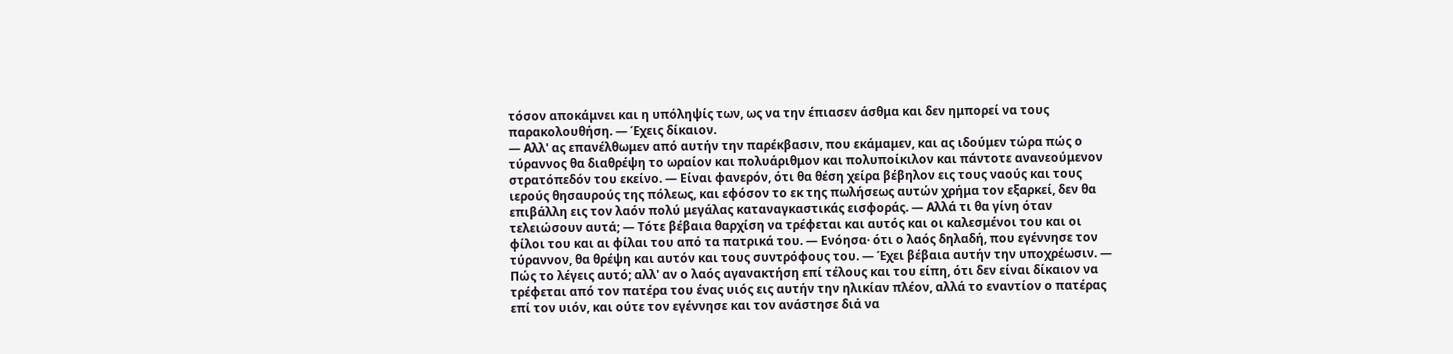τόσον αποκάμνει και η υπόληψίς των, ως να την έπιασεν άσθμα και δεν ημπορεί να τους παρακολουθήση. — Έχεις δίκαιον.
— Αλλ' ας επανέλθωμεν από αυτήν την παρέκβασιν, που εκάμαμεν, και ας ιδούμεν τώρα πώς ο τύραννος θα διαθρέψη το ωραίον και πολυάριθμον και πολυποίκιλον και πάντοτε ανανεούμενον στρατόπεδόν του εκείνο. — Είναι φανερόν, ότι θα θέση χείρα βέβηλον εις τους ναούς και τους ιερούς θησαυρούς της πόλεως, και εφόσον το εκ της πωλήσεως αυτών χρήμα τον εξαρκεί, δεν θα επιβάλλη εις τον λαόν πολύ μεγάλας καταναγκαστικάς εισφοράς. — Αλλά τι θα γίνη όταν τελειώσουν αυτά; — Τότε βέβαια θαρχίση να τρέφεται και αυτός και οι καλεσμένοι του και οι φίλοι του και αι φίλαι του από τα πατρικά του. — Ενόησα· ότι ο λαός δηλαδή, που εγέννησε τον τύραννον, θα θρέψη και αυτόν και τους συντρόφους του. — Έχει βέβαια αυτήν την υποχρέωσιν. — Πώς το λέγεις αυτό; αλλ' αν ο λαός αγανακτήση επί τέλους και του είπη, ότι δεν είναι δίκαιον να τρέφεται από τον πατέρα του ένας υιός εις αυτήν την ηλικίαν πλέον, αλλά το εναντίον ο πατέρας επί τον υιόν, και ούτε τον εγέννησε και τον ανάστησε διά να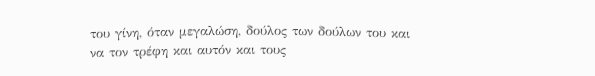του γίνη, όταν μεγαλώση, δούλος των δούλων του και να τον τρέφη και αυτόν και τους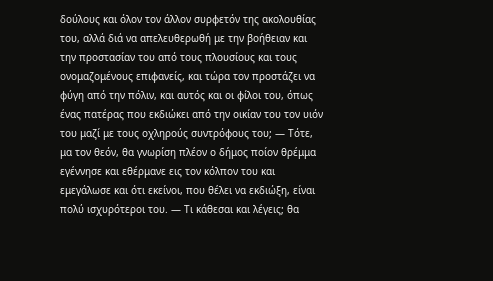δούλους και όλον τον άλλον συρφετόν της ακολουθίας του, αλλά διά να απελευθερωθή με την βοήθειαν και την προστασίαν του από τους πλουσίους και τους ονομαζομένους επιφανείς, και τώρα τον προστάζει να φύγη από την πόλιν, και αυτός και οι φίλοι του, όπως ένας πατέρας που εκδιώκει από την οικίαν του τον υιόν του μαζί με τους οχληρούς συντρόφους του; — Τότε, μα τον θεόν, θα γνωρίση πλέον ο δήμος ποίον θρέμμα εγέννησε και εθέρμανε εις τον κόλπον του και εμεγάλωσε και ότι εκείνοι, που θέλει να εκδιώξη, είναι πολύ ισχυρότεροι του. — Τι κάθεσαι και λέγεις; θα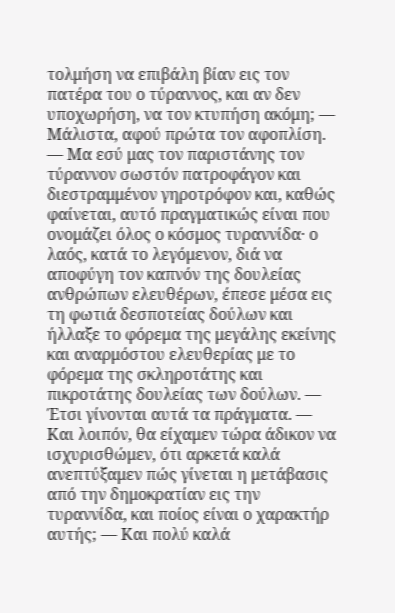τολμήση να επιβάλη βίαν εις τον πατέρα του ο τύραννος, και αν δεν υποχωρήση, να τον κτυπήση ακόμη; — Μάλιστα, αφού πρώτα τον αφοπλίση. — Μα εσύ μας τον παριστάνης τον τύραννον σωστόν πατροφάγον και διεστραμμένον γηροτρόφον και, καθώς φαίνεται, αυτό πραγματικώς είναι που ονομάζει όλος ο κόσμος τυραννίδα· ο λαός, κατά το λεγόμενον, διά να αποφύγη τον καπνόν της δουλείας ανθρώπων ελευθέρων, έπεσε μέσα εις τη φωτιά δεσποτείας δούλων και ήλλαξε το φόρεμα της μεγάλης εκείνης και αναρμόστου ελευθερίας με το φόρεμα της σκληροτάτης και πικροτάτης δουλείας των δούλων. — Έτσι γίνονται αυτά τα πράγματα. — Και λοιπόν, θα είχαμεν τώρα άδικον να ισχυρισθώμεν, ότι αρκετά καλά ανεπτύξαμεν πώς γίνεται η μετάβασις από την δημοκρατίαν εις την τυραννίδα, και ποίος είναι ο χαρακτήρ αυτής; — Και πολύ καλά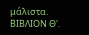μάλιστα.
ΒΙΒΛΙΟΝ Θ'.